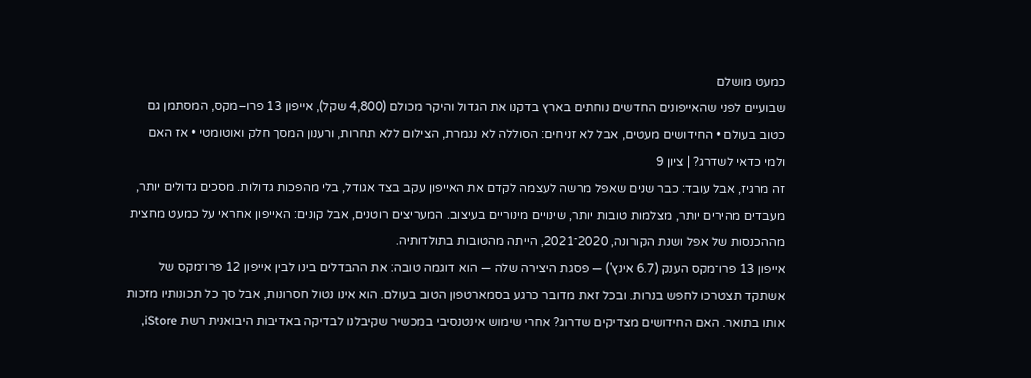כמעט מושלם
שבועיים לפני שהאייפונים החדשים נוחתים בארץ בדקנו את הגדול והיקר מכולם (4,800 שקל), אייפון 13 פרו–מקס, המסתמן גם כטוב בעולם • החידושים מעטים, אבל לא זניחים: הסוללה לא נגמרת, הצילום ללא תחרות, ורענון המסך חלק ואוטומטי • אז האם ולמי כדאי לשדרג? | ציון 9
זה מרגיז, אבל עובד: כבר שנים שאפל מרשה לעצמה לקדם את האייפון עקב בצד אגודל, בלי מהפכות גדולות. מסכים גדולים יותר, מעבדים מהירים יותר, מצלמות טובות יותר, שינויים מינוריים בעיצוב. המעריצים רוטנים, אבל קונים: האייפון אחראי על כמעט מחצית מההכנסות של אפל ושנת הקורונה, 2020־2021, הייתה מהטובות בתולדותיה.
אייפון 13 פרו־מקס הענק (6.7 אינץ') — פסגת היצירה שלה — הוא דוגמה טובה: את ההבדלים בינו לבין אייפון 12 פרו־מקס של אשתקד תצטרכו לחפש בנרות. ובכל זאת מדובר כרגע בסמארטפון הטוב בעולם. הוא אינו נטול חסרונות, אבל סך כל תכונותיו מזכות אותו בתואר. האם החידושים מצדיקים שדרוג? אחרי שימוש אינטנסיבי במכשיר שקיבלנו לבדיקה באדיבות היבואנית רשת iStore,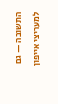התשובה — גם למעריצי אייפון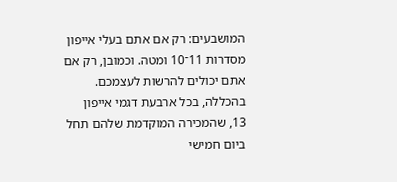המושבעים: רק אם אתם בעלי אייפון מסדרות 11־10 ומטה. וכמובן, רק אם אתם יכולים להרשות לעצמכם.
בהכללה, בכל ארבעת דגמי אייפון 13, שהמכירה המוקדמת שלהם תחל ביום חמישי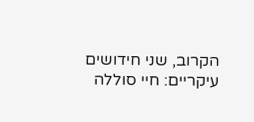הקרוב, שני חידושים עיקריים: חיי סוללה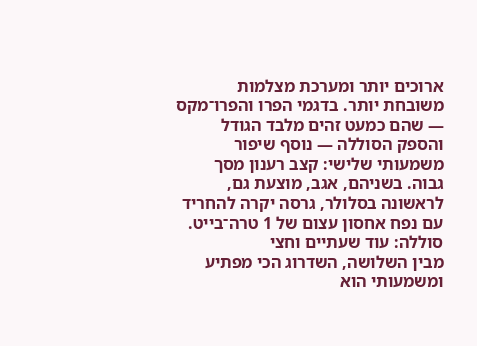ארוכים יותר ומערכת מצלמות משובחת יותר. בדגמי הפרו והפרו־מקס — שהם כמעט זהים מלבד הגודל והספק הסוללה — נוסף שיפור משמעותי שלישי: קצב רענון מסך גבוה. בשניהם, אגב, מוצעת גם, לראשונה בסלולר, גרסה יקרה להחריד עם נפח אחסון עצום של 1 טרה־בייט.
סוללה: עוד שעתיים וחצי
מבין השלושה, השדרוג הכי מפתיע ומשמעותי הוא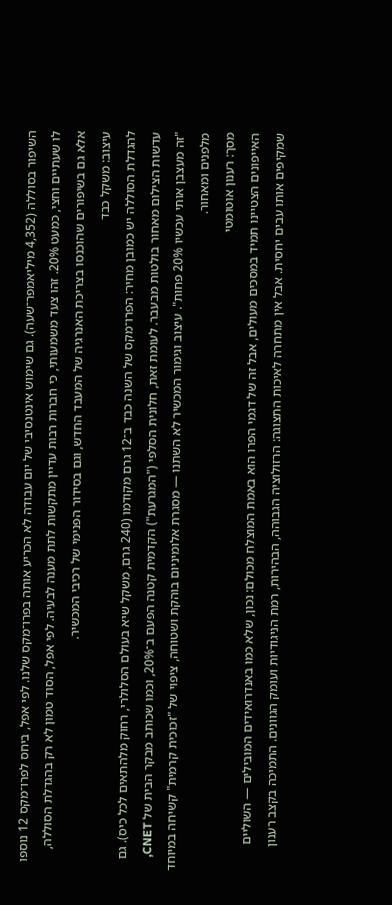השיפור בסוללה (4,352 מיליאמפר־שעה). גם שימוש אינטנסיבי של יום עבודה לא הכריע אותה בפרו־מקס שלנו. לפי אפל, ביחס לפרו־מקס 12 נוספו לו שעתיים וחצי, כמעט 20%. זהו צעד משמעותי, כי חברות רבות עדיין מתקשות לתת מענה לבעיה. לפי אפל, הסוד טמון לא רק בהגדלת הסוללה, אלא גם בשיפורים שהוכנסו בצריכת האנרגיה של המעבד החדש, וגם בסידור הפנימי של רכיבי המכשיר.
עיצוב: משקל כבד
להגדלת הסוללה יש כמובן מחיר: הפרו־מקס של השנה כבד ב־12 גרם מקודמו (240 גרם, משקל שיא בעולם הסלולרי, רחוק מלהתאים לכל כיס). גם עדשות הצילום מאחור בולטות מבעבר. לעומת זאת, חלונית הסלפי ("המגרעת") הקדמית קטנה הפעם ב־20%, וכמו שכותב מבקר הבית של CNET, "זה מעצבן אותי עכשיו 20% פחות". עיצוב וגימור המכשיר לא השתנו — מסגרת אלומיניום בוהקת ושטוחה, ציפוי של "זכוכית קרמית" קשיחה במיוחד מלפנים ומאחור.
מסך: רענון אוטומטי
האייפונים הצטיינו תמיד במסכים מעולים, אבל זה של דגמי הפרו הוא באמת המוצלח מכולם: נכון, שלא כמו באנדרואידים המובילים — השוליים שמקיפים אותו עבים יחסית. אבל אין מתחרה לאיכות התצוגה: הרזולוציה הגבוהה, הבהירות, רמת הניגודיות ועומק הגוונים. התמיכה בקצב רענון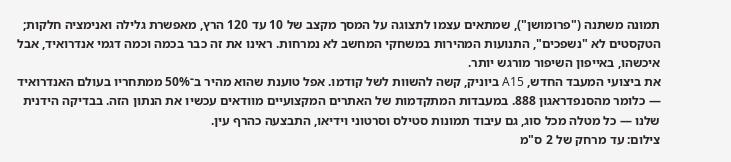תמונה משתנה ("פרומושן"), שמתאים עצמו לתצוגה על המסך מקצב של 10 עד 120 הרץ, מאפשרת גלילה ואנימציה חלקות; הטקסטים לא "נשפכים", התנועות המהירות במשחקי המחשב לא נמרחות. ראינו את זה כבר בכמה וכמה דגמי אנדרואיד, אבל איכשהו, באייפון השיפור מורגש יותר.
את ביצועי המעבד החדש, A15 ביוניק, קשה להשוות לשל קודמו. אפל טוענת שהוא מהיר ב־50% ממתחריו בעולם האנדרואיד — כלומר מהסנפדראגון 888. במעבדות המתקדמות של האתרים המקצועיים מוודאים עכשיו את הנתון הזה. בבדיקה הידנית שלנו — כל מטלה מכל סוג, גם עיבוד תמונות סטילס וסרטוני וידיאו, התבצעה כהרף עין.
צילום: עד מרחק של 2 ס"מ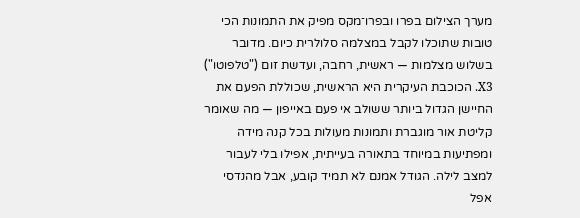מערך הצילום בפרו ובפרו־מקס מפיק את התמונות הכי טובות שתוכלו לקבל במצלמה סלולרית כיום. מדובר בשלוש מצלמות — ראשית, רחבה, ועדשת זום ("טלפוטו") X3. הכוכבת העיקרית היא הראשית, שכוללת הפעם את החיישן הגדול ביותר ששולב אי פעם באייפון — מה שאומר קליטת אור מוגברת ותמונות מעולות בכל קנה מידה ומפתיעות במיוחד בתאורה בעייתית, אפילו בלי לעבור למצב לילה. הגודל אמנם לא תמיד קובע, אבל מהנדסי אפל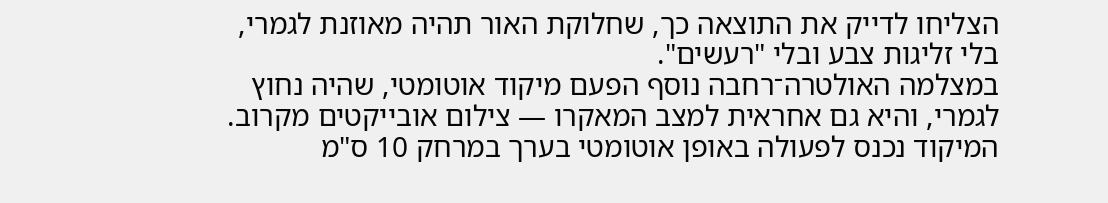הצליחו לדייק את התוצאה כך, שחלוקת האור תהיה מאוזנת לגמרי, בלי זליגות צבע ובלי "רעשים".
במצלמה האולטרה־רחבה נוסף הפעם מיקוד אוטומטי, שהיה נחוץ לגמרי, והיא גם אחראית למצב המאקרו — צילום אובייקטים מקרוב. המיקוד נכנס לפעולה באופן אוטומטי בערך במרחק 10 ס"מ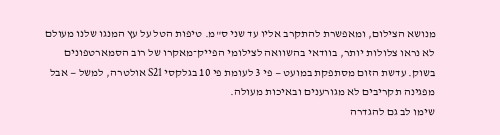מנושא הצילום, ומאפשרת להתקרב אליו עד שני ס"מ. טיפות הטל על עץ המנגו שלנו מעולם לא נראו צלולות יותר, בוודאי בהשוואה לצילומי הפייק־מאקרו של רוב הסמארטפונים בשוק. עדשת הזום מסתפקת במועט — פי 3 לעומת פי 10 בגלקסי S21 אולטרה, למשל — אבל מפגינה תקריבים לא מגורענים ובאיכות מעולה.
שימו לב גם להגדרה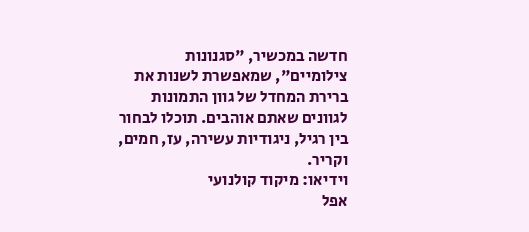חדשה במכשיר, "סגנונות צילומיים", שמאפשרת לשנות את ברירת המחדל של גוון התמונות לגוונים שאתם אוהבים. תוכלו לבחור בין רגיל, ניגודיות עשירה, עז, חמים, וקריר.
וידיאו: מיקוד קולנועי
אפל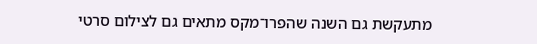מתעקשת גם השנה שהפרו־מקס מתאים גם לצילום סרטי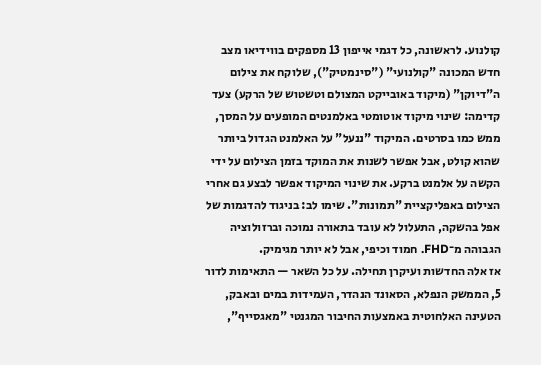קולנוע. לראשונה, כל דגמי אייפון 13 מספקים בווידיאו מצב חדש המכונה "קולנועי" ("סינמטיק"), שלוקח את צילום ה"דיוקן" (מיקוד באובייקט המצולם וטשטוש של הרקע) צעד קדימה: שינוי מיקוד אוטומטי באלמנטים המופעים על המסך, ממש כמו בסרטים. המיקוד "ננעל" על האלמנט הגדול ביותר שהוא קולט, אבל אפשר לשנות את המוקד בזמן הצילום על ידי הקשה על אלמנט ברקע. את שינוי המיקוד אפשר לבצע גם אחרי הצילום באפליקציית "תמונות". שימו לב: בניגוד להדגמות של אפל בהשקה, התעלול לא עובד בתאורה נמוכה וברזולוציה הגבוהה מ־FHD. חמוד וכיפי, אבל לא יותר מגימיק.
אז אלה החדשות ועיקרן תחילה. על כל השאר — התאימות לדור 5, הממשק הנפלא, הסאונד הנהדר, העמידות במים ובאבק, הטעינה האלחוטית באמצעות החיבור המגנטי "מאגסייף",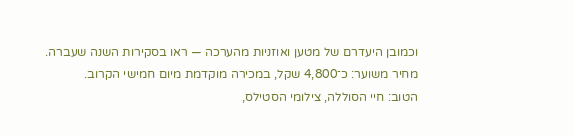וכמובן היעדרם של מטען ואוזניות מהערכה — ראו בסקירות השנה שעברה.
מחיר משוער: כ־4,800 שקל, במכירה מוקדמת מיום חמישי הקרוב.
הטוב: חיי הסוללה, צילומי הסטילס,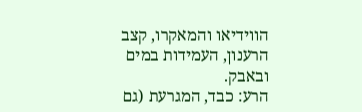הווידיאו והמאקרו, קצב הרענון, העמידות במים ובאבק.
הרע: כבד, המגרעת (גם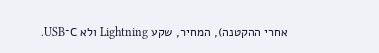אחרי ההקטנה), המחיר, שקע Lightning ולא C־USB.